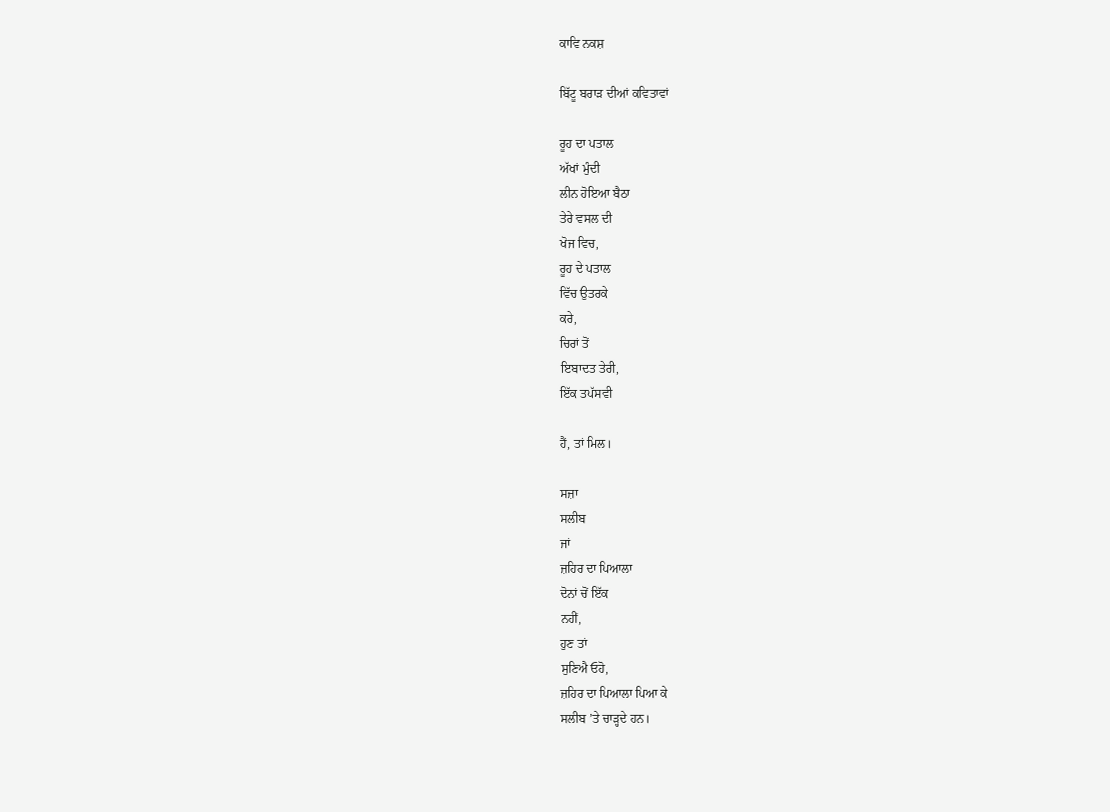ਕਾਵਿ ਨਕਸ਼

ਬਿੱਟੂ ਬਰਾੜ ਦੀਆਂ ਕਵਿਤਾਵਾਂ

ਰੂਹ ਦਾ ਪਤਾਲ
ਅੱਖਾਂ ਮੁੰਦੀ
ਲੀਨ ਹੋਇਆ ਬੈਠਾ
ਤੇਰੇ ਵਸਲ ਦੀ
ਖੋਜ ਵਿਚ,
ਰੂਹ ਦੇ ਪਤਾਲ
ਵਿੱਚ ਉਤਰਕੇ
ਕਰੇ,
ਚਿਰਾਂ ਤੋਂ
ਇਬਾਦਤ ਤੇਰੀ,
ਇੱਕ ਤਪੱਸਵੀ

ਹੈਂ, ਤਾਂ ਮਿਲ।

ਸਜ਼ਾ
ਸਲੀਬ
ਜਾਂ
ਜ਼ਹਿਰ ਦਾ ਪਿਆਲਾ
ਦੋਨਾਂ ਚੋਂ ਇੱਕ
ਨਹੀਂ,
ਹੁਣ ਤਾਂ
ਸੁਣਿਐ ਓਹੋ,
ਜ਼ਹਿਰ ਦਾ ਪਿਆਲਾ ਪਿਆ ਕੇ
ਸਲੀਬ ’ਤੇ ਚਾੜ੍ਹਦੇ ਹਨ।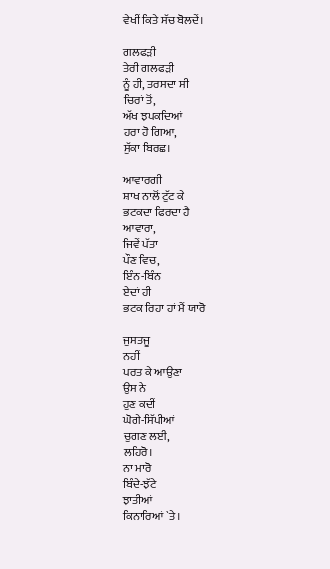ਵੇਖੀਂ ਕਿਤੇ ਸੱਚ ਬੋਲਦੇਂ।

ਗਲਫੜੀ
ਤੇਰੀ ਗਲਫੜੀ
ਨੂੰ ਹੀ, ਤਰਸਦਾ ਸੀ
ਚਿਰਾਂ ਤੋਂ,
ਅੱਖ ਝਪਕਦਿਆਂ
ਹਰਾ ਹੋ ਗਿਆ,
ਸੁੱਕਾ ਬਿਰਛ।

ਆਵਾਰਗੀ
ਸ਼ਾਖ ਨਾਲੋਂ ਟੁੱਟ ਕੇ
ਭਟਕਦਾ ਫਿਰਦਾ ਹੈ
ਆਵਾਰਾ,
ਜਿਵੇਂ ਪੱਤਾ
ਪੌਣ ਵਿਚ,
ਇੰਨ-ਬਿੰਨ
ਏਦਾਂ ਹੀ
ਭਟਕ ਰਿਹਾ ਹਾਂ ਮੈਂ ਯਾਰੋ

ਜੁਸਤਜੂ
ਨਹੀਂ
ਪਰਤ ਕੇ ਆਉਣਾ
ਉਸ ਨੇ
ਹੁਣ ਕਦੀਂ
ਘੋਗੇ-ਸਿੱਪੀਆਂ
ਚੁਗਣ ਲਈ,
ਲਹਿਰੋ।
ਨਾ ਮਾਰੋ
ਬਿੰਦੇ-ਝੱਟੇ
ਝਾਤੀਆਂ
ਕਿਨਾਰਿਆਂ `ਤੇ।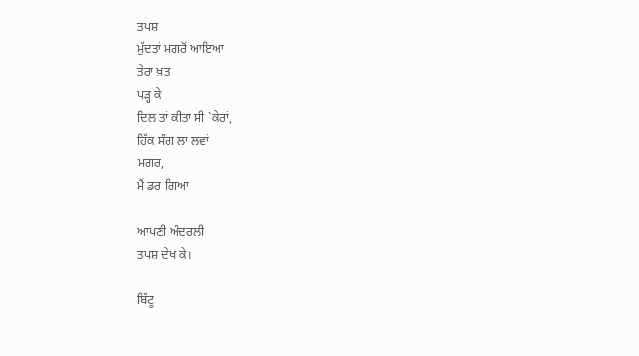ਤਪਸ਼
ਮੁੱਦਤਾਂ ਮਗਰੋਂ ਆਇਆ
ਤੇਰਾ ਖ਼ਤ
ਪੜ੍ਹ ਕੇ
ਦਿਲ ਤਾਂ ਕੀਤਾ ਸੀ `ਕੇਰਾਂ,
ਹਿੱਕ ਸੰਗ ਲਾ ਲਵਾਂ
ਮਗਰ,
ਮੈਂ ਡਰ ਗਿਆ

ਆਪਣੀ ਅੰਦਰਲੀ
ਤਪਸ਼ ਦੇਖ ਕੇ।

ਬਿੱਟੂ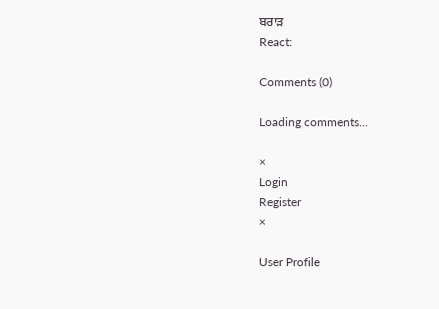ਬਰਾੜ
React:

Comments (0)

Loading comments...

×
Login
Register
×

User Profile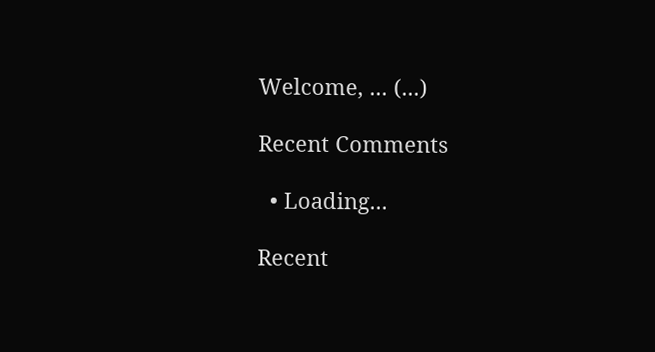Welcome, ... (...)

Recent Comments

  • Loading...

Recent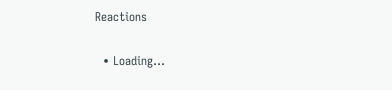Reactions

  • Loading...